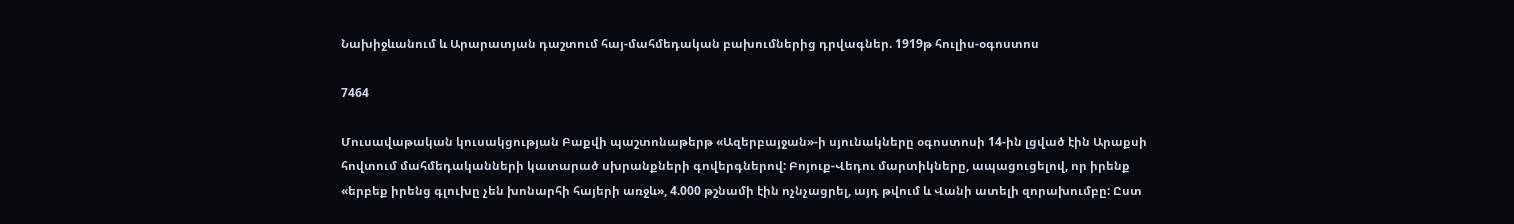Նախիջևանում և Արարատյան դաշտում հայ-մահմեդական բախումներից դրվագներ. 1919թ հուլիս-օգոստոս

7464

Մուսավաթական կուսակցության Բաքվի պաշտոնաթերթ «Ազերբայջան»-ի սյունակները օգոստոսի 14-ին լցված էին Արաքսի հովտում մահմեդականների կատարած սխրանքների գովերգներով: Բոյուք-Վեդու մարտիկները, ապացուցելով, որ իրենք «երբեք իրենց գլուխը չեն խոնարհի հայերի առջև», 4.000 թշնամի էին ոչնչացրել, այդ թվում և Վանի ատելի զորախումբը: Ըստ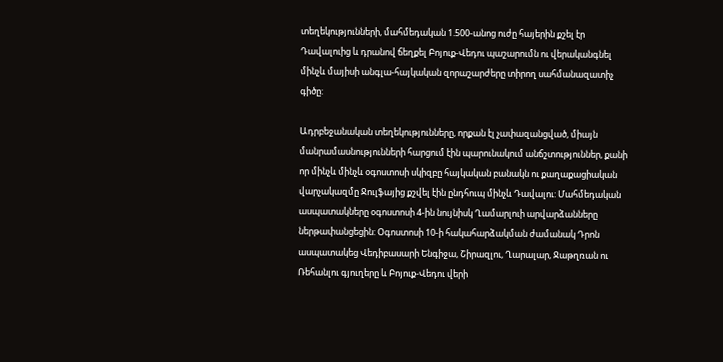տեղեկությունների, մահմեդական 1.500-անոց ուժը հայերին քշել էր Դավալուից և դրանով ճեղքել Բոյուք-Վեդու պաշարումն ու վերականգնել մինչև մայիսի անգլա-հայկական զորաշարժերը տիրող սահմանազատիչ գիծը:

Ադրբեջանական տեղեկությունները, որքան էլ չափազանցված, միայն մանրամասնությունների հարցում էին պարունակում անճշտություններ, քանի որ մինչև մինչև օգոստոսի սկիզբը հայկական բանակն ու քաղաքացիական վարչակազմը Ջուլֆայից քշվել էին ընդհուպ մինչև Դավալու: Մահմեդական ասպատակները օգոստոսի 4-ին նույնիսկ Ղամարլուի արվարձանները ներթափանցեցին: Օգոստոսի 10-ի հակահարձակման ժամանակ Դրոն ասպատակեց Վեդիբասարի Ենգիջա, Շիրազլու, Ղարալար, Ջաթղռան ու Ռեհանլու գյուղերը և Բոյուք-Վեդու վերի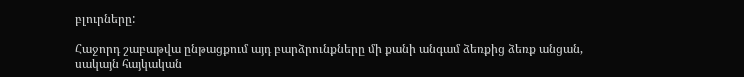բլուրները:

Հաջորդ շաբաթվա ընթացքում այդ բարձրունքները մի քանի անգամ ձեռքից ձեռք անցան, սակայն հայկական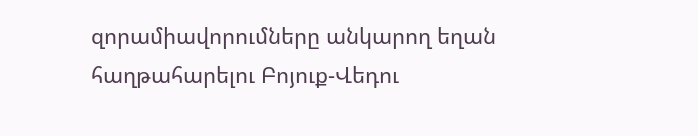զորամիավորումները անկարող եղան հաղթահարելու Բոյուք-Վեդու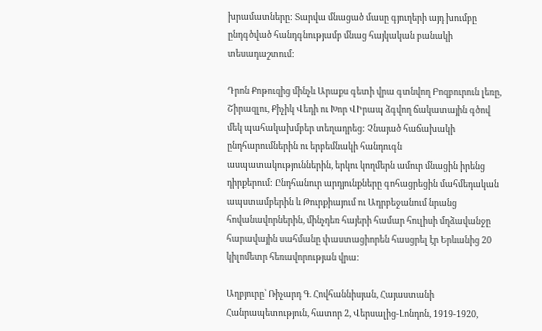խրամատները: Տարվա մնացած մասը գյուղերի այդ խումբը ընդգծված հանդգնությամբ մնաց հայկական բանակի տեսադաշտում:

Դրոն Քոթուզից մինչև Արաքս գետի վրա գտնվող Բոզբուրուն լեռը, Շիրազլու, Քիչիկ Վեդի ու Խոր ՎԻրապ ձգվող ճակատային գծով մեկ պահակախմբեր տեղադրեց: Չնայած հաճախակի ընդհարումներին ու երբեմնակի հանդուգն ասպատակություններին, երկու կողմերն ամուր մնացին իրենց դիրքերում: Ընդհանուր արդյունքները գոհացրեցին մահմեդական ապստամբերին և Թուրքիայում ու Ադրբեջանում նրանց հովանավորներին, մինչդեռ հայերի համար հուլիսի մղձավանջը հարավային սահմանը փաստացիորեն հասցրել էր Երևանից 20 կիլոմետր հեռավորության վրա:

Աղբյուրը՝ Ռիչարդ Գ. Հովհաննիսյան, Հայաստանի Հանրապետություն, հատոր 2, Վերսալից-Լոնդոն, 1919-1920,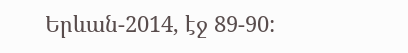Երևան-2014, էջ 89-90: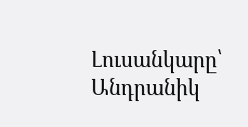Լուսանկարը՝ Անդրանիկ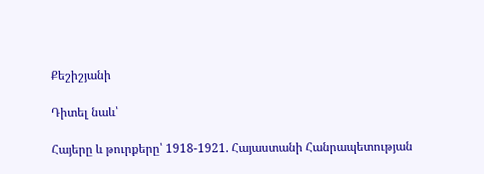Քեշիշյանի

Դիտել նաև՝

Հայերը և թուրքերը՝ 1918-1921. Հայաստանի Հանրապետության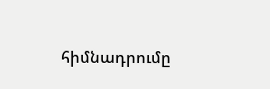հիմնադրումը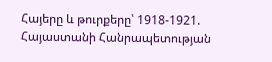Հայերը և թուրքերը՝ 1918-1921. Հայաստանի Հանրապետության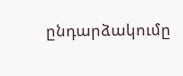ընդարձակումը